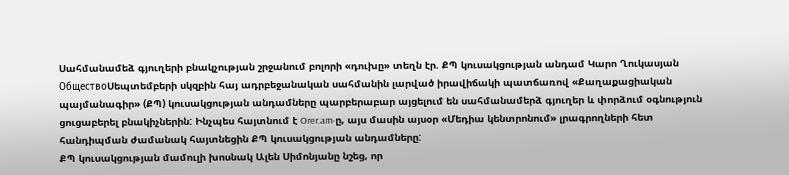Սահմանամեձ գյուղերի բնակչության շրջանում բոլորի «դուխը» տեղն էր. ՔՊ կուսակցության անդամ Կարո Ղուկասյան
ОбществоՍեպտեմբերի սկզբին հայ ադրբեջանական սահմանին լարված իրավիճակի պատճառով «Քաղաքացիական պայմանագիր» (ՔՊ) կուսակցության անդամները պարբերաբար այցելում են սահմանամերձ գյուղեր և փորձում օգնություն ցուցաբերել բնակիչներին: Ինչպես հայտնում է Orer.am-ը, այս մասին այսօր «Մեդիա կենտրոնում» լրագրողների հետ հանդիպման ժամանակ հայտնեցին ՔՊ կուսակցության անդամները:
ՔՊ կուսակցության մամուլի խոսնակ Ալեն Սիմոնյանը նշեց, որ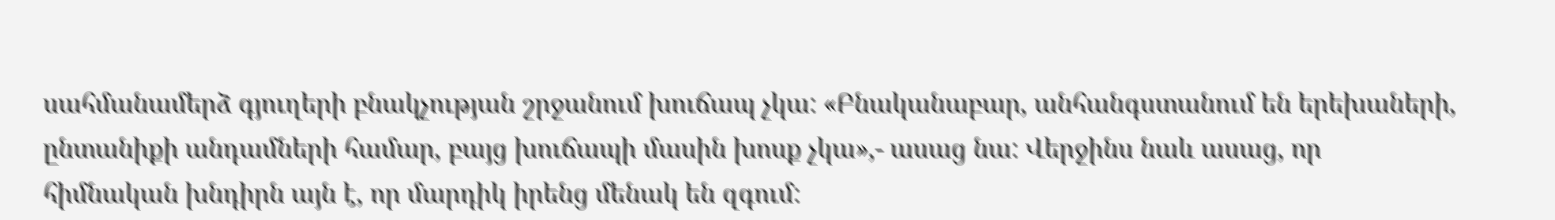սահմանամերձ գյուղերի բնակչության շրջանում խուճապ չկա: «Բնականաբար, անհանգստանում են երեխաների, ընտանիքի անդամների համար, բայց խուճապի մասին խոսք չկա»,- ասաց նա: Վերջինս նաև ասաց, որ հիմնական խնդիրն այն է, որ մարդիկ իրենց մենակ են զգում: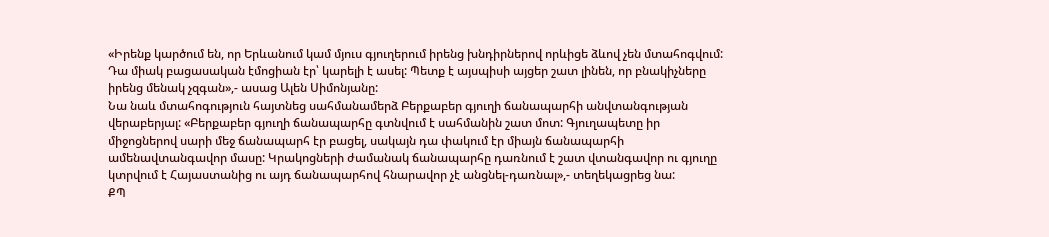«Իրենք կարծում են, որ Երևանում կամ մյուս գյուղերում իրենց խնդիրներով որևիցե ձևով չեն մտահոգվում: Դա միակ բացասական էմոցիան էր՝ կարելի է ասել: Պետք է այսպիսի այցեր շատ լինեն, որ բնակիչները իրենց մենակ չզգան»,- ասաց Ալեն Սիմոնյանը:
Նա նաև մտահոգություն հայտնեց սահմանամերձ Բերքաբեր գյուղի ճանապարհի անվտանգության վերաբերյալ: «Բերքաբեր գյուղի ճանապարհը գտնվում է սահմանին շատ մոտ: Գյուղապետը իր միջոցներով սարի մեջ ճանապարհ էր բացել, սակայն դա փակում էր միայն ճանապարհի ամենավտանգավոր մասը: Կրակոցների ժամանակ ճանապարհը դառնում է շատ վտանգավոր ու գյուղը կտրվում է Հայաստանից ու այդ ճանապարհով հնարավոր չէ անցնել-դառնալ»,- տեղեկացրեց նա:
ՔՊ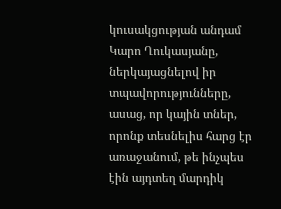կուսակցության անդամ Կարո Ղուկասյանը, ներկայացնելով իր տպավորությունները, ասաց, որ կային տներ, որոնք տեսնելիս հարց էր առաջանում, թե ինչպես էին այդտեղ մարդիկ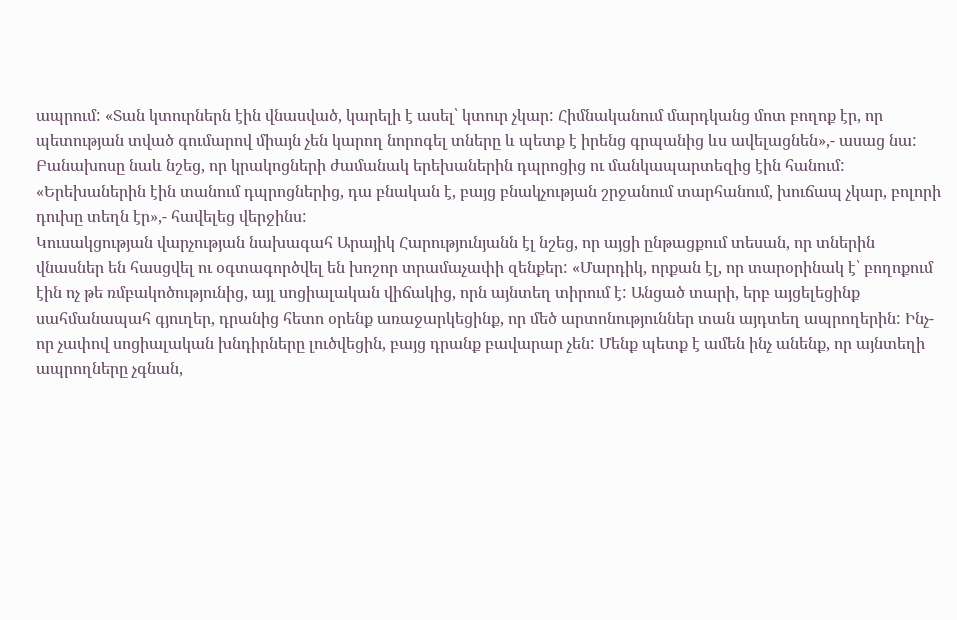ապրում: «Տան կտուրներն էին վնասված, կարելի է ասել՝ կտուր չկար: Հիմնականում մարդկանց մոտ բողոք էր, որ պետության տված գումարով միայն չեն կարող նորոգել տները և պետք է իրենց գրպանից ևս ավելացնեն»,- ասաց նա: Բանախոսը նաև նշեց, որ կրակոցների ժամանակ երեխաներին դպրոցից ու մանկապարտեզից էին հանում: «Երեխաներին էին տանում դպրոցներից, դա բնական է, բայց բնակչության շրջանում տարհանում, խուճապ չկար, բոլորի դուխը տեղն էր»,- հավելեց վերջինս:
Կուսակցության վարչության նախագահ Արայիկ Հարությունյանն էլ նշեց, որ այցի ընթացքում տեսան, որ տներին վնասներ են հասցվել ու օգտագործվել են խոշոր տրամաչափի զենքեր: «Մարդիկ, որքան էլ, որ տարօրինակ է՝ բողոքում էին ոչ թե ռմբակոծությունից, այլ սոցիալական վիճակից, որն այնտեղ տիրում է: Անցած տարի, երբ այցելեցինք սահմանապահ գյուղեր, դրանից հետո օրենք առաջարկեցինք, որ մեծ արտոնություններ տան այդտեղ ապրողերին: Ինչ-որ չափով սոցիալական խնդիրները լուծվեցին, բայց դրանք բավարար չեն: Մենք պետք է ամեն ինչ անենք, որ այնտեղի ապրողները չգնան,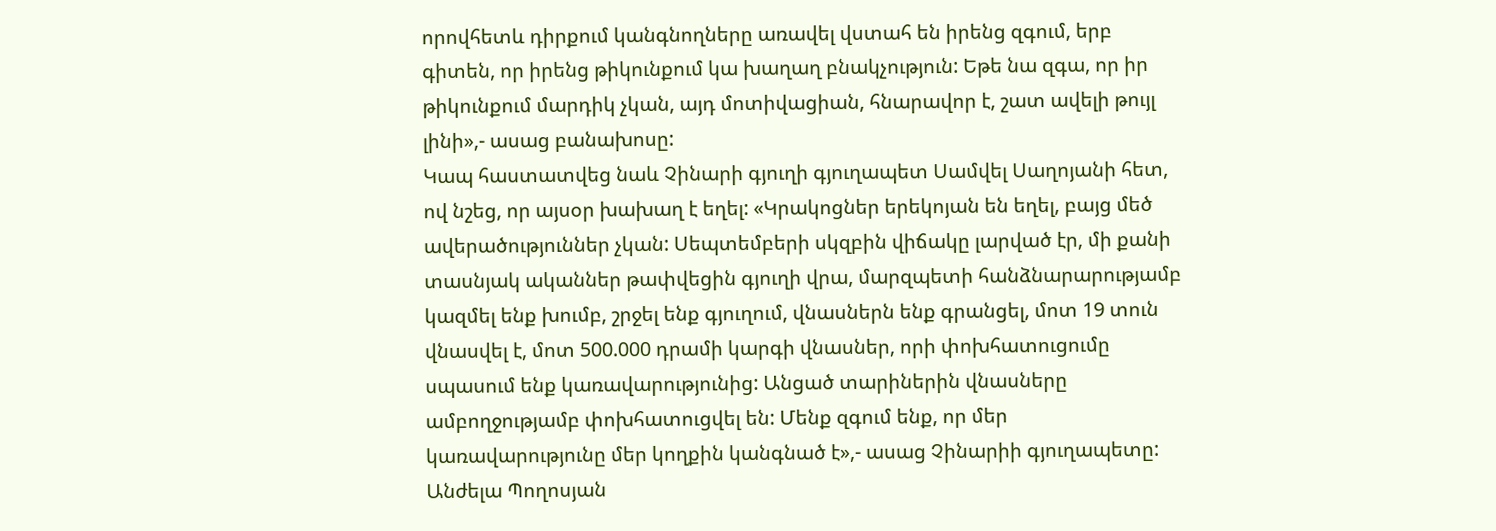որովհետև դիրքում կանգնողները առավել վստահ են իրենց զգում, երբ գիտեն, որ իրենց թիկունքում կա խաղաղ բնակչություն: Եթե նա զգա, որ իր թիկունքում մարդիկ չկան, այդ մոտիվացիան, հնարավոր է, շատ ավելի թույլ լինի»,- ասաց բանախոսը:
Կապ հաստատվեց նաև Չինարի գյուղի գյուղապետ Սամվել Սաղոյանի հետ, ով նշեց, որ այսօր խախաղ է եղել: «Կրակոցներ երեկոյան են եղել, բայց մեծ ավերածություններ չկան: Սեպտեմբերի սկզբին վիճակը լարված էր, մի քանի տասնյակ ականներ թափվեցին գյուղի վրա, մարզպետի հանձնարարությամբ կազմել ենք խումբ, շրջել ենք գյուղում, վնասներն ենք գրանցել, մոտ 19 տուն վնասվել է, մոտ 500.000 դրամի կարգի վնասներ, որի փոխհատուցումը սպասում ենք կառավարությունից: Անցած տարիներին վնասները ամբողջությամբ փոխհատուցվել են: Մենք զգում ենք, որ մեր կառավարությունը մեր կողքին կանգնած է»,- ասաց Չինարիի գյուղապետը:
Անժելա Պողոսյան